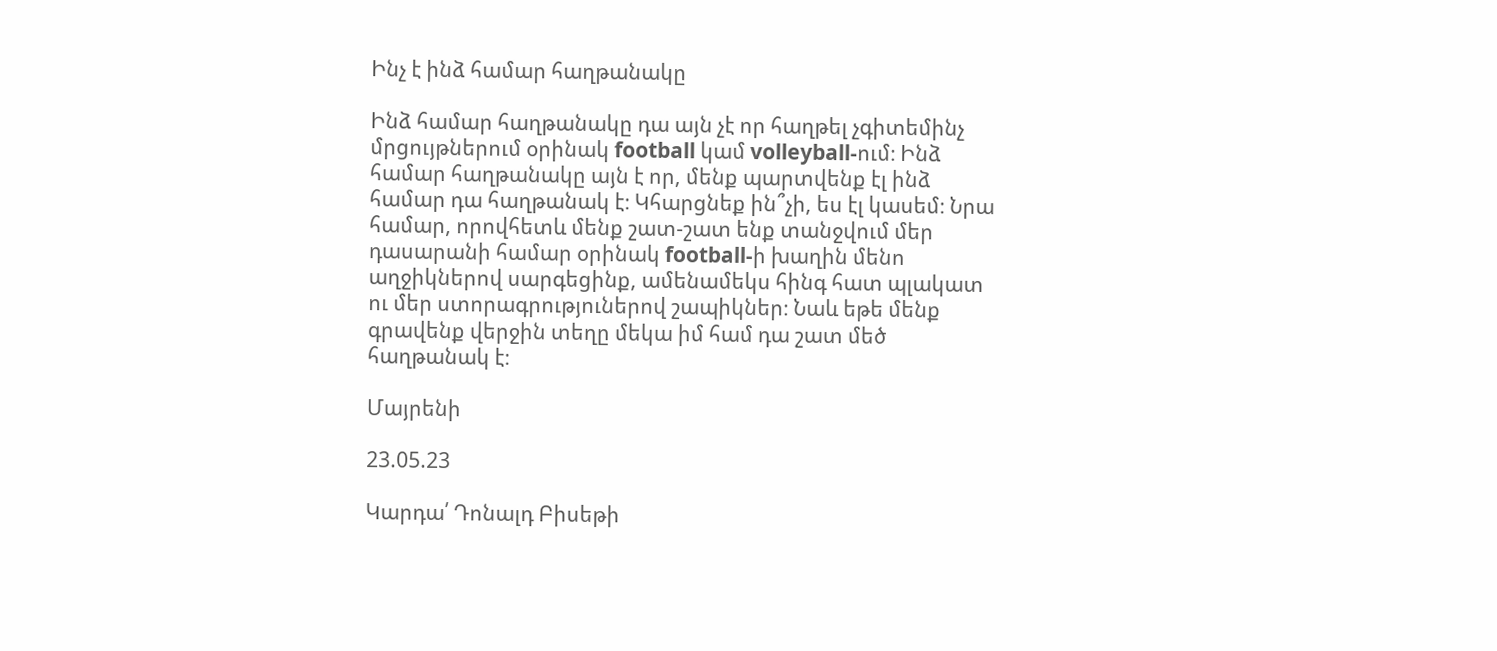Ինչ է ինձ համար հաղթանակը

Ինձ համար հաղթանակը դա այն չէ որ հաղթել չգիտեմինչ մրցույթներում օրինակ football կամ volleyball-ում։ Ինձ համար հաղթանակը այն է որ, մենք պարտվենք էլ ինձ համար դա հաղթանակ է։ Կհարցնեք ին՞չի, ես էլ կասեմ։ Նրա համար, որովհետև մենք շատ-շատ ենք տանջվում մեր դասարանի համար օրինակ football-ի խաղին մենո աղջիկներով սարգեցինք, ամենամեկս հինգ հատ պլակատ ու մեր ստորագրություներով շապիկներ։ Նաև եթե մենք գրավենք վերջին տեղը մեկա իմ համ դա շատ մեծ հաղթանակ է։

Մայրենի

23.05.23

Կարդա՛ Դոնալդ Բիսեթի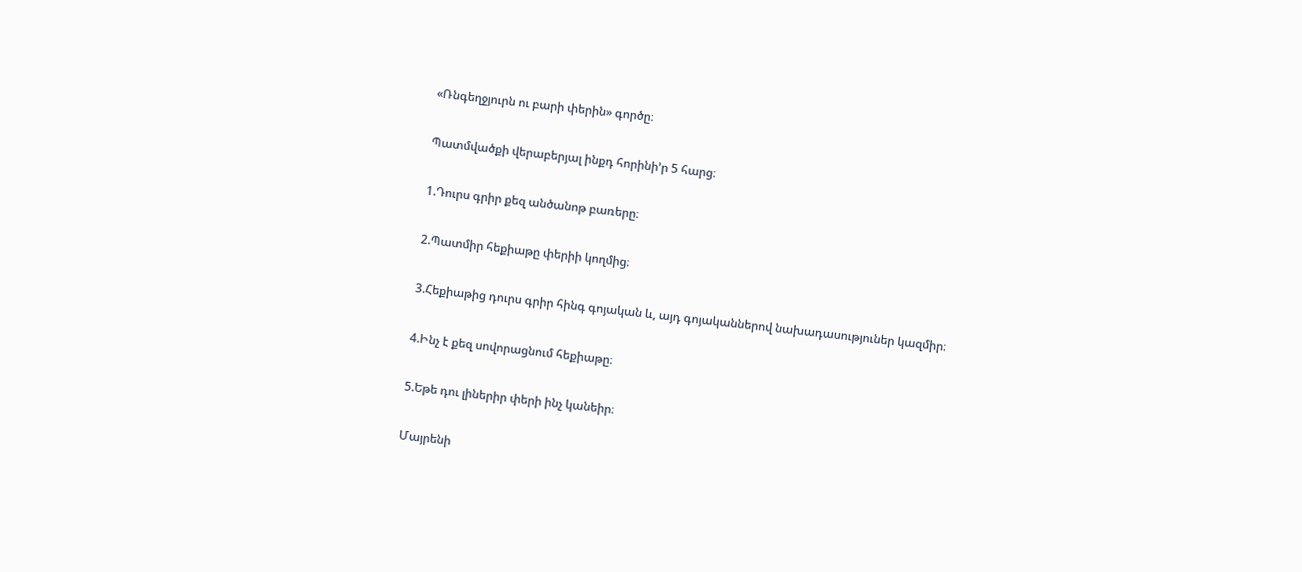«Ռնգեղջյուրն ու բարի փերին» գործը։

Պատմվածքի վերաբերյալ ինքդ հորինի’ր 5 հարց։

1.Դուրս գրիր քեզ անծանոթ բառերը։

2.Պատմիր հեքիաթը փերիի կողմից։

3.Հեքիաթից դուրս գրիր հինգ գոյական և, այդ գոյականներով նախադասություներ կազմիր։

4.Ինչ է քեզ սովորացնում հեքիաթը։

5.Եթե դու լիներիր փերի ինչ կանեիր։

Մայրենի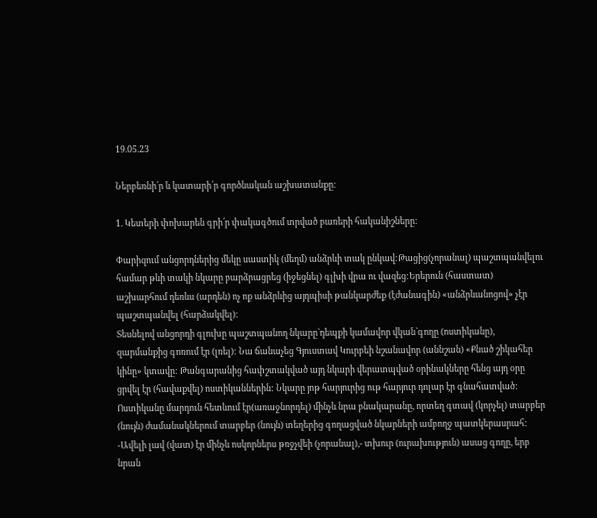19.05.23

Ներբեռնի՛ր և կատարի՛ր գործնական աշխատանքը։

1. Կետերի փոխարեն գրի՛ր փակագծում տրված բառերի հականիշները:

Փարիզում անցորդներից մեկը սաստիկ (մեղմ) անձրևի տակ ընկավ:Թացից(չորանալ) պաշտպանվելու համար թևի տակի նկարը բարձրացրեց (իջեցնել) գլխի վրա ու վազեց:Երերուն (հաստատ) աշխարհում դեռևս (արդեն) ոչ ոք անձրևից այդպիսի թանկարժեք (էժանագին) «անձրևանոցով» չէր պաշտպանվել (հարձակվել):
Տեսնելով անցորդի գլուխը պաշտպանող նկարը`դեպքի կամավոր վկան`գողը (ոստիկանը), զարմանքից գոռում էր (լռել): Նա ճանաչեց Գյուստավ Կուրբեի նշանավոր (աննշան) «Քնած շիկահեր կինը» կտավը: Թանգարանից հափշտակված այդ նկարի վերատպված օրինակները հենց այդ օրը ցրվել էր (հավաքվել) ոստիկաններին: Նկարը յոթ հարյուրից ութ հարյուր դոլար էր գնահատված: Ոստիկանը մարդուն հետևում էր(առաջնորդել) մինչև նրա բնակարանը, որտեղ գտավ (կորչել) տարբեր (նույն) ժամանակներում տարբեր (նույն) տեղերից գողացված նկարների ամբողջ պատկերասրահ:
-Ավելի լավ (վատ) էր մինչև ոսկորներս թռջչվեի (չորանալ),- տխուր (ուրախություն) ասաց գողը, երբ նրան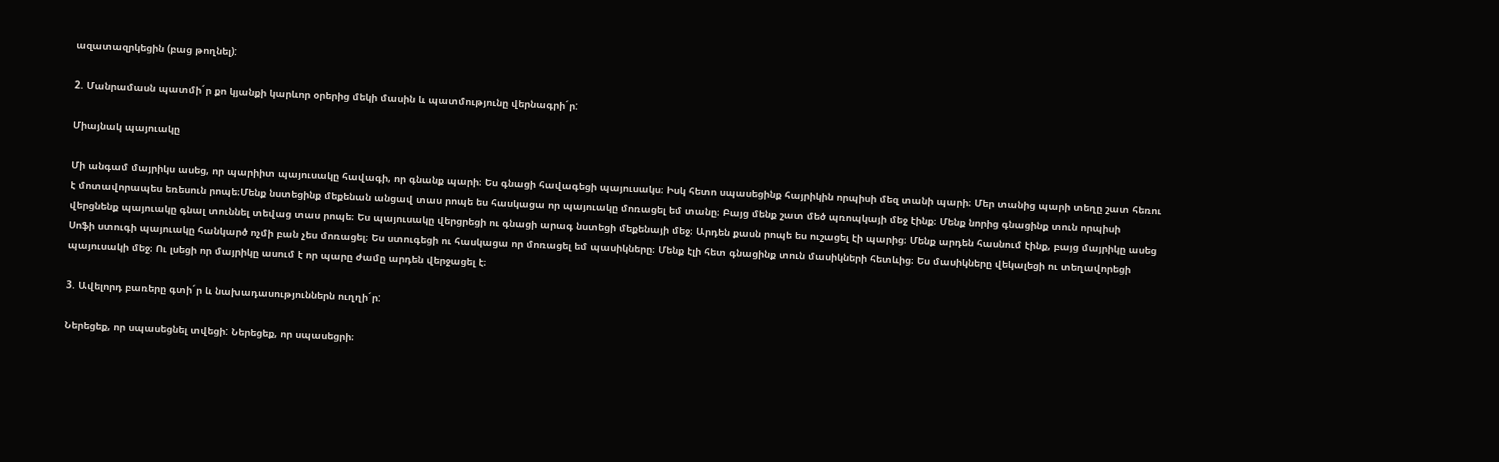ազատազրկեցին (բաց թողնել):

2. Մանրամասն պատմի´ր քո կյանքի կարևոր օրերից մեկի մասին և պատմությունը վերնագրի´ր:

Միայնակ պայուակը

Մի անգամ մայրիկս ասեց, որ պարիիտ պայուսակը հավագի, որ գնանք պարի։ Ես գնացի հավագեցի պայուսակս։ Իսկ հետո սպասեցինք հայրիկին որպիսի մեզ տանի պարի։ Մեր տանից պարի տեղը շատ հեռու է մոտավորապես եռեսուն րոպե։Մենք նստեցինք մեքենան անցավ տաս րոպե ես հասկացա որ պայուակը մոռացել եմ տանը։ Բայց մենք շատ մեծ պռոպկայի մեջ էինք։ Մենք նորից գնացինք տուն որպիսի վերցնենք պայուակը գնալ տուննել տեվաց տաս րոպե։ Ես պայուսակը վերցրեցի ու գնացի արագ նստեցի մեքենայի մեջ։ Արդեն քասն րոպե ես ուշացել էի պարից։ Մենք արդեն հասնում էինք, բայց մայրիկը ասեց Սոֆի ստուգի պայուակը հանկարծ ոչմի բան չես մոռացել։ Ես ստուգեցի ու հասկացա որ մոռացել եմ պասիկները։ Մենք էլի հետ գնացինք տուն մասիկների հետևից։ Ես մասիկները վեկալեցի ու տեղավորեցի պայուսակի մեջ։ Ու լսեցի որ մայրիկը ասում է որ պարը ժամը արդեն վերջացել է։

3. Ավելորդ բառերը գտի´ր և նախադասություններն ուղղի´ր:

Ներեցեք, որ սպասեցնել տվեցի: Ներեցեք, որ սպասեցրի։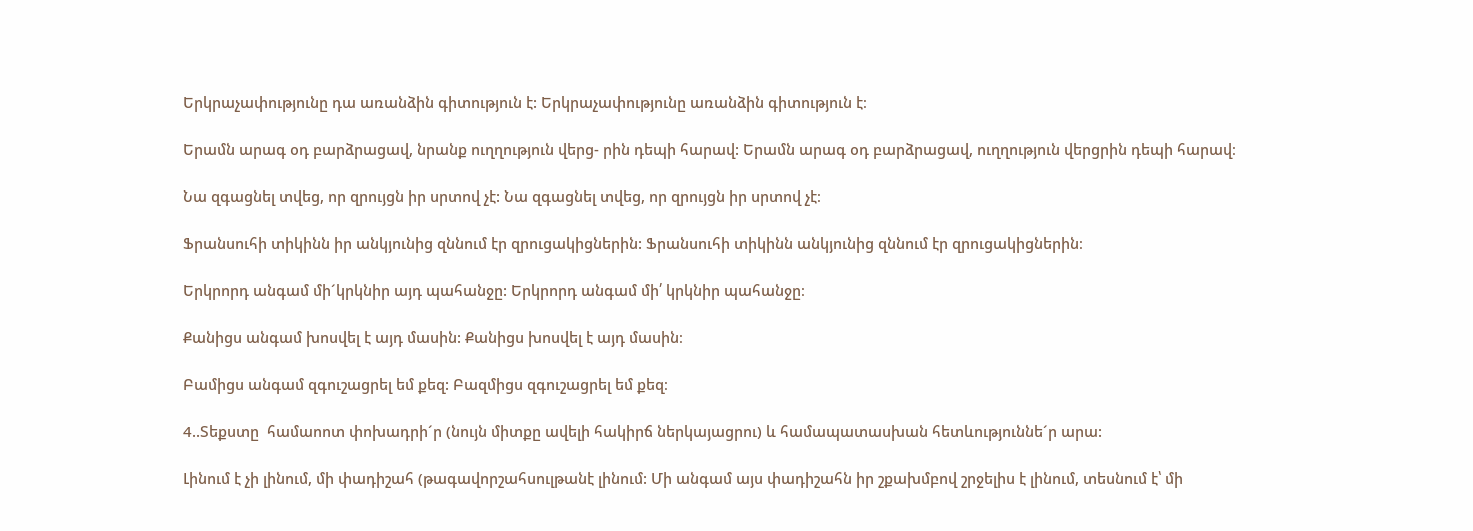Երկրաչափությունը դա առանձին գիտություն է: Երկրաչափությունը առանձին գիտություն է։

Երամն արագ օդ բարձրացավ, նրանք ուղղություն վերց- րին դեպի հարավ: Երամն արագ օդ բարձրացավ, ուղղություն վերցրին դեպի հարավ։

Նա զգացնել տվեց, որ զրույցն իր սրտով չէ: Նա զգացնել տվեց, որ զրույցն իր սրտով չէ։

Ֆրանսուհի տիկինն իր անկյունից զննում էր զրուցակիցներին: Ֆրանսուհի տիկինն անկյունից զննում էր զրուցակիցներին։

Երկրորդ անգամ մի´կրկնիր այդ պահանջը: Երկրորդ անգամ մի՛ կրկնիր պահանջը։

Քանիցս անգամ խոսվել է այդ մասին: Քանիցս խոսվել է այդ մասին։

Բամիցս անգամ զգուշացրել եմ քեզ: Բազմիցս զգուշացրել եմ քեզ։

4..Տեքստը  համաոոտ փոխադրի´ր (նույն միտքը ավելի հակիրճ ներկայացրու) և համապատասխան հետևություննե´ր արա:

Լինում է չի լինում, մի փադիշահ (թագավորշահսուլթանէ լինում: Մի անգամ այս փադիշահն իր շքախմբով շրջելիս է լինում, տեսնում է՝ մի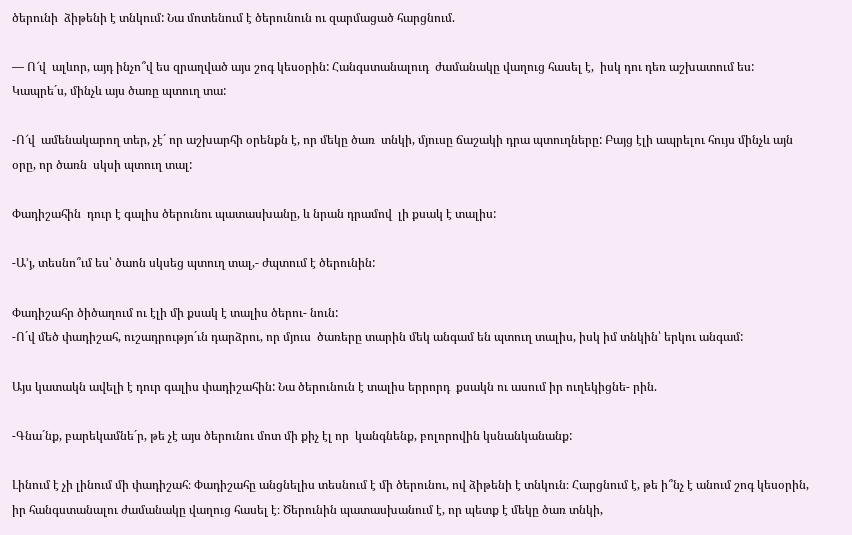ծերունի  ձիթենի է տնկում: Նա մոտենում է ծերունուն ու զարմացած հարցնում.

— Ո՜վ  ալևոր, այդ ինչո՞վ ես զրաղված այս շոգ կեսօրին: Հանգստանալուդ  ժամանակը վաղուց հասել է,  իսկ դու դեռ աշխատում ես: Կապրե´ս, մինչև այս ծառը պտուղ տա:

-Ո՜վ  ամենակարող տեր, չէ´ որ աշխարհի օրենքն է, որ մեկը ծառ  տնկի, մյուսը ճաշակի դրա պտուղները: Բայց էլի ապրելու հույս մինչև այն օրը, որ ծառն  սկսի պտուղ տալ:

Փադիշահին  դուր է գալիս ծերունու պատասխանը, և նրան դրամով  լի քսակ է տալիս:

-Ա’յ, տեսնո՞ւմ ես՝ ծաոն սկսեց պտուղ տալ,- ժպտում է ծերունին:

Փադիշահր ծիծաղում ու էլի մի քսակ է տալիս ծերու- նուն:
-Ո´վ մեծ փադիշահ, ուշադրությո´ւն դարձրու, որ մյուս  ծառերը տարին մեկ անգամ են պտուղ տալիս, իսկ իմ տնկին՝ երկու անգամ:

Այս կատակն ավելի է դուր գալիս փադիշահին: Նա ծերունուն է տալիս երրորդ  քսակն ու ասում իր ուղեկիցնե- րին.

-Գնա´նք, բարեկամնե´ր, թե չէ այս ծերունու մոտ մի քիչ էլ որ  կանգնենք, բոլորովին կսնանկանանք:

Լինում է չի լինում մի փադիշահ։ Փադիշահը անցնելիս տեսնում է մի ծերունու, ով ձիթենի է տնկուն։ Հարցնում է, թե ի՞նչ է անում շոգ կեսօրին, իր հանգստանալու ժամանակը վաղուց հասել է։ Ծերունին պատասխանում է, որ պետք է մեկը ծառ տնկի,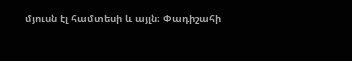մյուսն էլ համտեսի և այլն։ Փադիշահի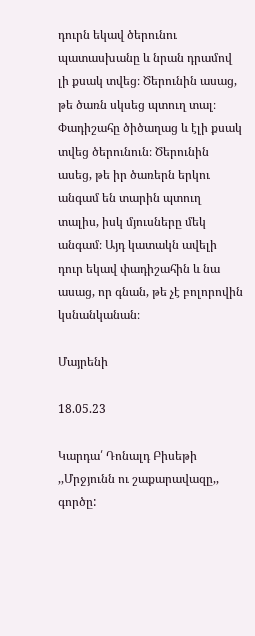դուրն եկավ ծերունու պատասխանը և նրան դրամով լի քսակ տվեց։ Ծերունին ասաց, թե ծառն սկսեց պտուղ տալ։ Փադիշահը ծիծաղաց և էլի քսակ տվեց ծերունուն։ Ծերունին ասեց, թե իր ծառերն երկու անգամ են տարին պտուղ տալիս, իսկ մյուսները մեկ անգամ։ Այդ կատակն ավելի դուր եկավ փադիշահին և նա ասաց, որ գնան, թե չէ բոլորովին կսնանկանան։

Մայրենի

18.05.23

Կարդա՛ Դոնալդ Բիսեթի ,,Մրջյունն ու շաքարավազը,, գործը: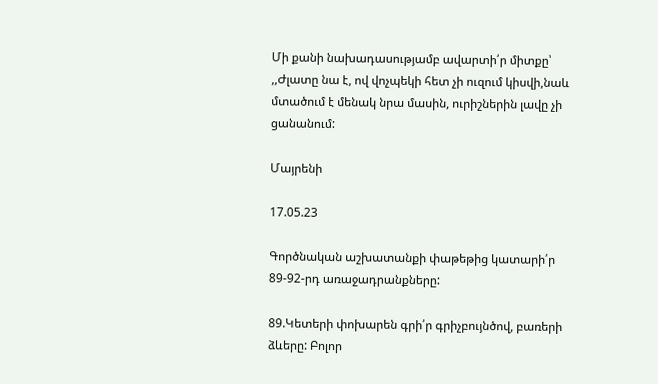Մի քանի նախադասությամբ ավարտի՛ր միտքը՝ ,,Ժլատը նա է, ով վոչպեկի հետ չի ուզում կիսվի,նաև մտածում է մենակ նրա մասին, ուրիշներին լավը չի ցանանում:

Մայրենի

17.05.23

Գործնական աշխատանքի փաթեթից կատարի՛ր 89-92-րդ առաջադրանքները:

89.Կետերի փոխարեն գրի՛ր գրիչբույնծով, բառերի ձևերը: Բոլոր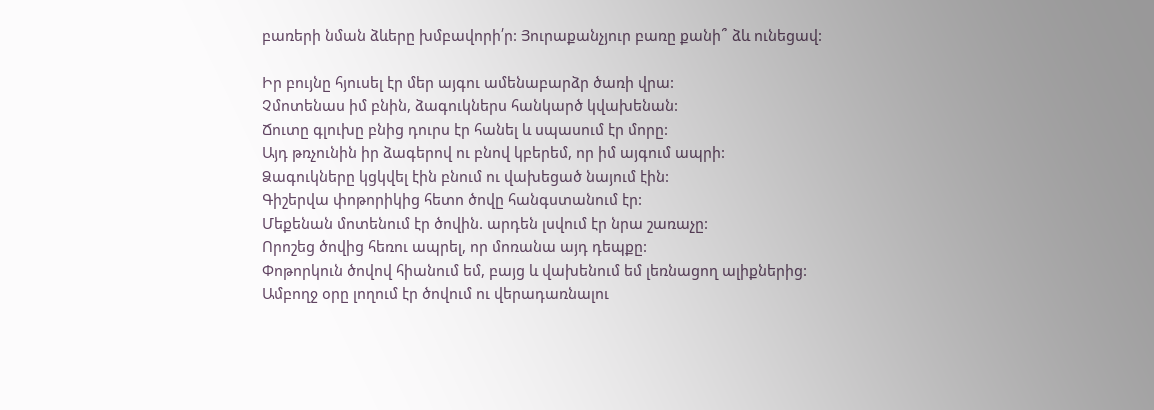բառերի նման ձևերը խմբավորի՛ր: Յուրաքանչյուր բառը քանի՞ ձև ունեցավ:

Իր բույնը հյուսել էր մեր այգու ամենաբարձր ծառի վրա:
Չմոտենաս իմ բնին, ձագուկներս հանկարծ կվախենան:
Ճուտը գլուխը բնից դուրս էր հանել և սպասում էր մորը:
Այդ թռչունին իր ձագերով ու բնով կբերեմ, որ իմ այգում ապրի:
Ձագուկները կցկվել էին բնում ու վախեցած նայում էին:
Գիշերվա փոթորիկից հետո ծովը հանգստանում էր:
Մեքենան մոտենում էր ծովին. արդեն լսվում էր նրա շառաչը:
Որոշեց ծովից հեռու ապրել, որ մոռանա այդ դեպքը:
Փոթորկուն ծովով հիանում եմ, բայց և վախենում եմ լեռնացող ալիքներից:
Ամբողջ օրը լողում էր ծովում ու վերադառնալու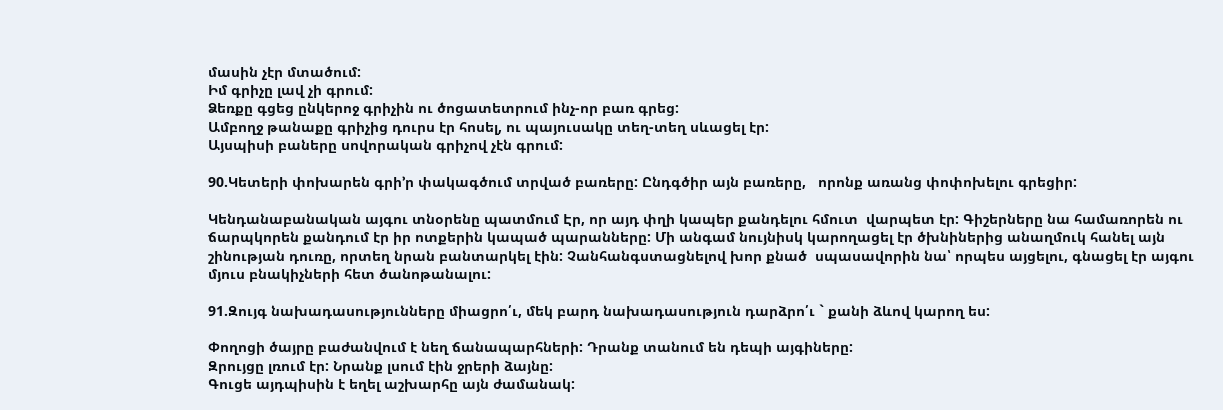մասին չէր մտածում:
Իմ գրիչը լավ չի գրում:
Ձեռքը գցեց ընկերոջ գրիչին ու ծոցատետրում ինչ-որ բառ գրեց:
Ամբողջ թանաքը գրիչից դուրս էր հոսել, ու պայուսակը տեղ-տեղ սևացել էր:
Այսպիսի բաները սովորական գրիչով չէն գրում:

90.Կետերի փոխարեն գրի’ր փակագծում տրված բառերը: Ընդգծիր այն բառերը,   որոնք առանց փոփոխելու գրեցիր:

Կենդանաբանական այգու տնօրենը պատմում Էր, որ այդ փղի կապեր քանդելու հմուտ  վարպետ էր: Գիշերները նա համառորեն ու ճարպկորեն քանդում էր իր ոտքերին կապած պարանները: Մի անգամ նույնիսկ կարողացել էր ծխնիներից անաղմուկ հանել այն  շինության դուռը, որտեղ նրան բանտարկել էին: Չանհանգստացնելով խոր քնած  սպասավորին նա՝ որպես այցելու, գնացել էր այգու մյուս բնակիչների հետ ծանոթանալու:

91.Զույգ նախադասությունները միացրո՛ւ, մեկ բարդ նախադասություն դարձրո՛ւ ` քանի ձևով կարող ես:

Փողոցի ծայրը բաժանվում է նեղ ճանապարհների: Դրանք տանում են դեպի այգիները:
Զրույցը լռում էր: Նրանք լսում էին ջրերի ձայնը:
Գուցե այդպիսին է եղել աշխարհը այն ժամանակ: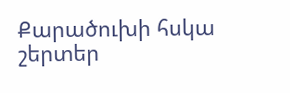Քարածուխի հսկա շերտեր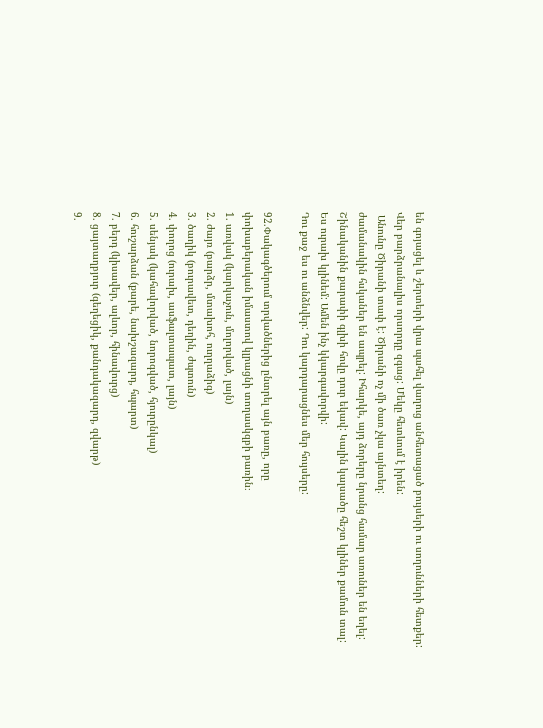են գոյացել և շերտերի վրա պահել վաղուց անհետացած բույսերի ու սողունների հետքեր:
Վեր բարձրանալիս որսորդը զգաց: Մեկը հետևում է իրեն:
 Անունը Ծիրանի տափ է: Ծիրանի ոչ մի ծառ չկա այնտեղ:
ժամանակին հսկաներ են ապրել: Իհարկե, այդ ձորերը նրանց համար առուներ են եղել:
Շինականին քարափի գլխի հովը դուր եկավ: Կալին կալսածը հեշտ կլիներ քամուն տալ:
Ես ուրախ կլինեմ: Ամեն ինչ կկարգավորվի:
Դու քաջ ես ու անձնվեր: Դու կարդարացնես մեր հույսերը:

92.Փակագծերում տրվածներից ընտրել այն բառը, որը
փոխաբերական իմաստով կլրացնի տողասկզբի բառին։
1. առվակ (կարկաչուն, մոլորված, լայն)
2. ժայռ (բարձր, մտախոհ, ուղղաձիգ)
3. ծաղիկ (բուրավետ, դեղին, ժպտուն)
4. փողոց (ուրախ, ասֆալտապատ, լայն)
5. սենյակ (կահավորված, նորոգված, հյուրընկալ)
6. հուշարձան (քարե, նախշազարդ, հպարտ)
7. բերդ (կիսավեր, ալևոր, հինավուրց)
8. ցայտաղբյուր (գեղեցիկ, քանդակազարդ, զվարթ)
9.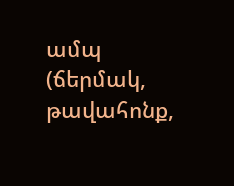ամպ (ճերմակ, թավահոնք,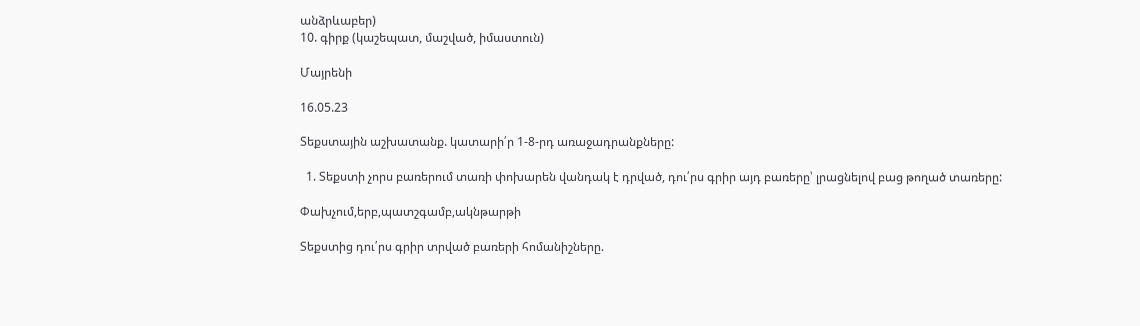անձրևաբեր)
10. գիրք (կաշեպատ, մաշված, իմաստուն)

Մայրենի

16.05.23

Տեքստային աշխատանք. կատարի՛ր 1-8-րդ առաջադրանքները:

  1. Տեքստի չորս բառերում տառի փոխարեն վանդակ է դրված, դու՛րս գրիր այդ բառերը՝ լրացնելով բաց թողած տառերը:

Փախչում,երբ,պատշգամբ,ակնթարթի

Տեքստից դու՛րս գրիր տրված բառերի հոմանիշները.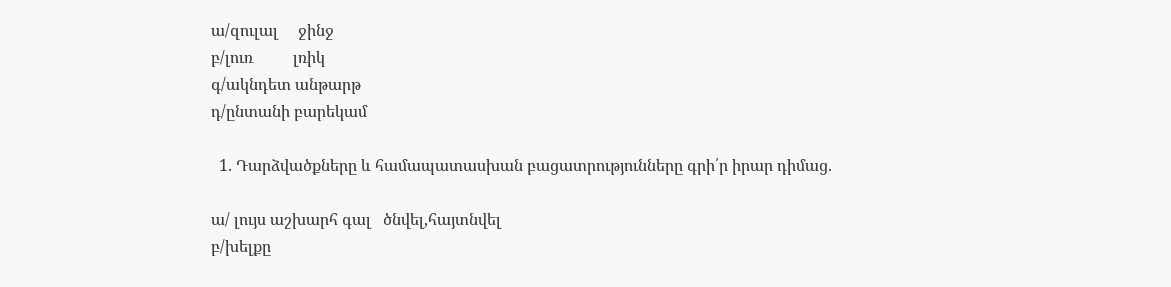ա/զուլալ     ջինջ
բ/լուռ          լռիկ
գ/ակնդետ անթարթ
դ/ընտանի բարեկամ

  1. Դարձվածքները և համապատասխան բացատրությունները գրի՛ր իրար դիմաց.

ա/ լույս աշխարհ գալ   ծնվել,հայտնվել
բ/խելքը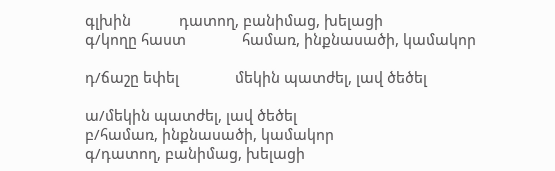գլխին            դատող, բանիմաց, խելացի
գ/կողը հաստ              համառ, ինքնասածի, կամակոր

դ/ճաշը եփել              մեկին պատժել, լավ ծեծել

ա/մեկին պատժել, լավ ծեծել
բ/համառ, ինքնասածի, կամակոր
գ/դատող, բանիմաց, խելացի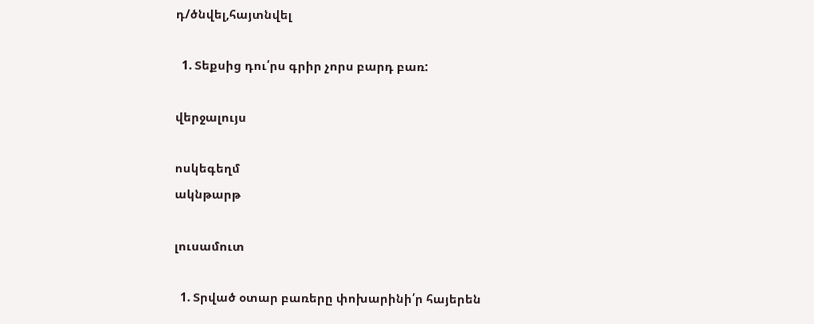դ/ծնվել,հայտնվել

  1. Տեքսից դու՛րս գրիր չորս բարդ բառ:

վերջալույս

ոսկեգեղմ
ակնթարթ

լուսամուտ

  1. Տրված օտար բառերը փոխարինի՛ր հայերեն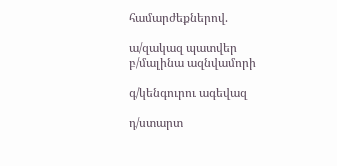համարժեքներով.

ա/զակազ պատվեր
բ/մալինա ազնվամորի

գ/կենգուրու ագեվազ

դ/ստարտ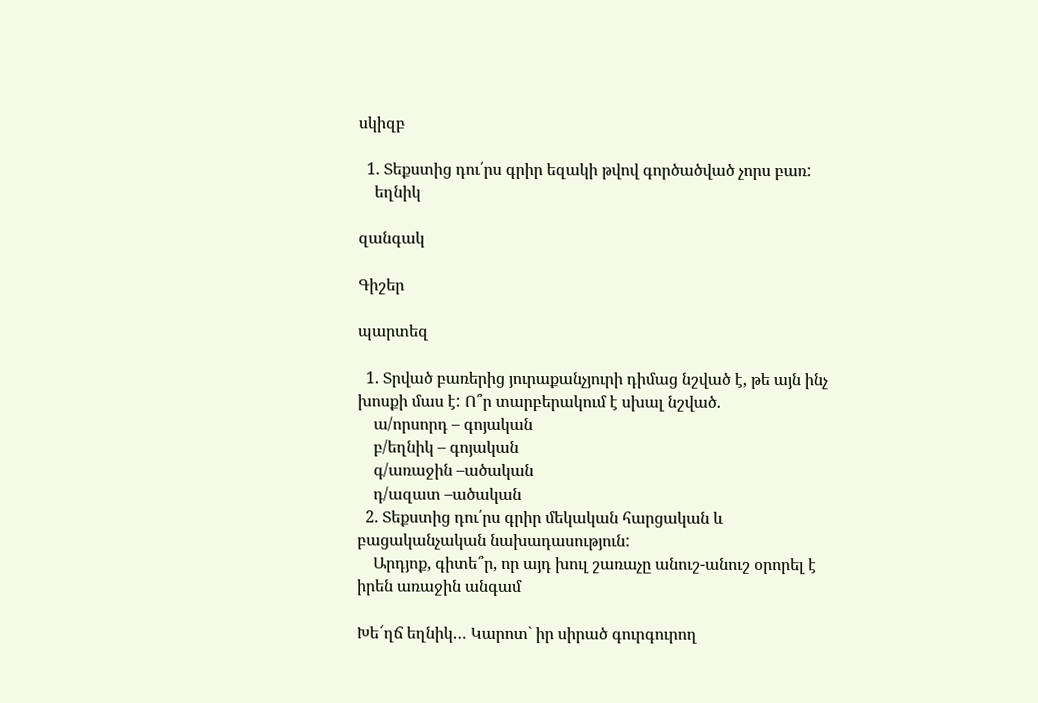սկիզբ

  1. Տեքստից դու՛րս գրիր եզակի թվով գործածված չորս բառ:
    եղնիկ

զանգակ

Գիշեր

պարտեզ

  1. Տրված բառերից յուրաքանչյուրի դիմաց նշված է, թե այն ինչ խոսքի մաս է: Ո՞ր տարբերակում է սխալ նշված.
    ա/որսորդ – գոյական
    բ/եղնիկ – գոյական
    գ/առաջին –ածական
    դ/ազատ –ածական
  2. Տեքստից դու՛րս գրիր մեկական հարցական և բացականչական նախադասություն:
    Արդյոք, գիտե՞ր, որ այդ խուլ շառաչը անուշ-անուշ օրորել է իրեն առաջին անգամ

Խե՜ղճ եղնիկ… Կարոտ` իր սիրած գուրգուրող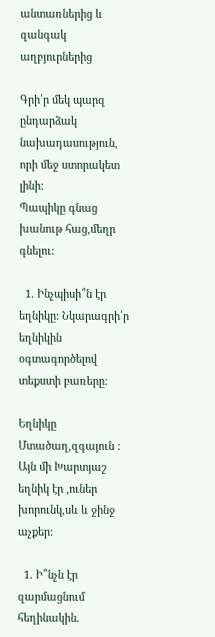անտառներից և զանգակ աղբյուրներից

Գրի՛ր մեկ պարզ ընդարձակ նախադասություն, որի մեջ ստորակետ լինի:
Պապիկը գնաց խանութ հաց,մեղր գնելու:

  1. Ինչպիսի՞ն էր եղնիկը: Նկարագրի՛ր եղնիկին օգտագործելով տեքստի բառերը:

Եղնիկը Մտածաղ,զգայուն :
Այն մի Խարտյաշ եղնիկ էր ,ուներ խորունկ,սև և ջինջ աչքեր:

  1. Ի՞նչն էր զարմացնում հեղինակին.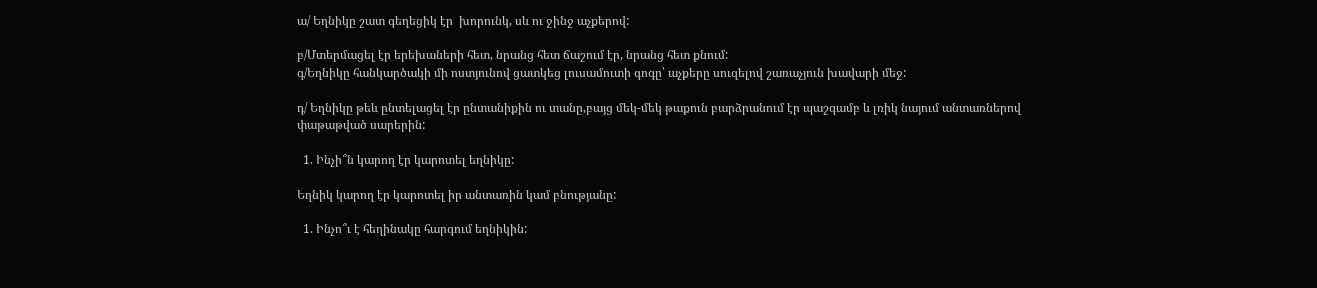ա/ Եղնիկը շատ գեղեցիկ էր  խորունկ, սև ու ջինջ աչքերով:

բ/Մտերմացել էր երեխաների հետ, նրանց հետ ճաշում էր, նրանց հետ քնում:
գ/Եղնիկը հանկարծակի մի ոստյունով ցատկեց լուսամուտի գոգը՝ աչքերը սուզելով շառաչյուն խավարի մեջ:

դ/ Եղնիկը թեև ընտելացել էր ընտանիքին ու տանը,բայց մեկ-մեկ թաքուն բարձրանում էր պաշգամբ և լռիկ նայում անտառներով փաթաթված սարերին:

  1. Ինչի՞ն կարող էր կարոտել եղնիկը:

Եղնիկ կարող էր կարոտել իր անտառին կամ բնությանը:

  1. Ինչո՞ւ է հեղինակը հարգում եղնիկին: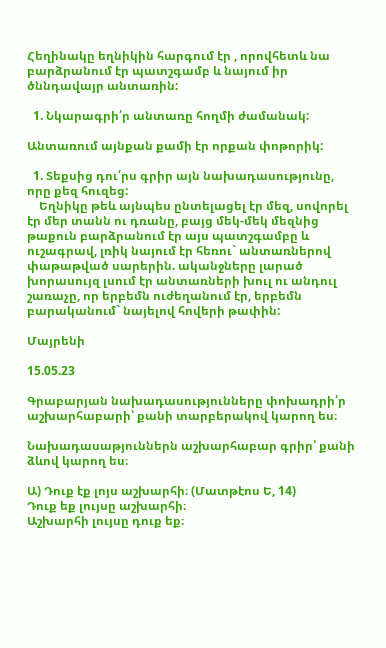Հեղինակը եղնիկին հարգում էր , որովհետև նա բարձրանում էր պատշգամբ և նայում իր ծննդավայր անտառին:

  1. Նկարագրի՛ր անտառը հողմի ժամանակ:

Անտառում այնքան քամի էր որքան փոթորիկ:

  1. Տեքսից դու՛րս գրիր այն նախադասությունը, որը քեզ հուզեց:
    Եղնիկը թեև այնպես ընտելացել էր մեզ, սովորել էր մեր տանն ու դռանը, բայց մեկ-մեկ մեզնից թաքուն բարձրանում էր այս պատշգամբը և ուշագրավ, լռիկ նայում էր հեռու` անտառներով փաթաթված սարերին. ականջները լարած խորասույզ լսում էր անտառների խուլ ու անդուլ շառաչը, որ երբեմն ուժեղանում էր, երբեմն բարականում` նայելով հովերի թափին:

Մայրենի

15.05.23

Գրաբարյան նախադասությունները փոխադրի՛ր աշխարհաբարի՝ քանի տարբերակով կարող ես։

Նախադասաթյուններն աշխարհաբար գրիր՝ քանի ձևով կարող ես։

Ա) Դուք էք լոյս աշխարհի։ (Մատթէոս Ե, 14)
Դուք եք լույսը աշխարհի։
Աշխարհի լույսը դուք եք։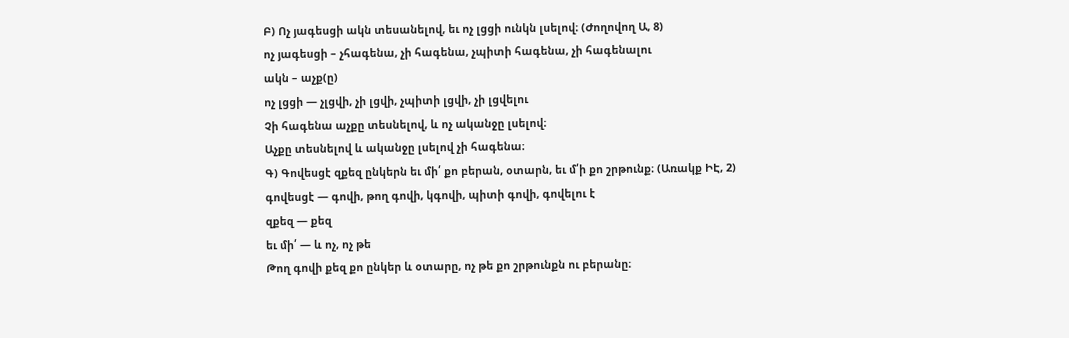Բ) Ոչ յագեսցի ակն տեսանելով, եւ ոչ լցցի ունկն լսելով։ (Ժողովող Ա, 8)
ոչ յագեսցի – չհագենա, չի հագենա, չպիտի հագենա, չի հագենալու
ակն – աչք(ը)
ոչ լցցի — չլցվի, չի լցվի, չպիտի լցվի, չի լցվելու
Չի հագենա աչքը տեսնելով, և ոչ ականջը լսելով։
Աչքը տեսնելով և ականջը լսելով չի հագենա։
Գ) Գովեսցէ զքեզ ընկերն եւ մի՛ քո բերան, օտարն, եւ մ՛ի քո շրթունք։ (Առակք ԻԷ, 2)
գովեսցէ — գովի, թող գովի, կգովի, պիտի գովի, գովելու է
զքեզ — քեզ
եւ մի՛ — և ոչ, ոչ թե
Թող գովի քեզ քո ընկեր և օտարը, ոչ թե քո շրթունքն ու բերանը։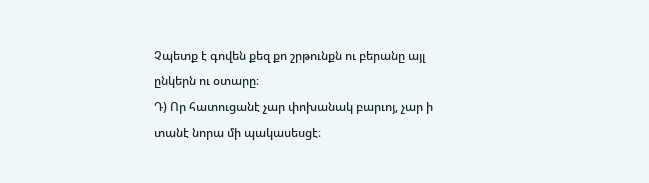Չպետք է գովեն քեզ քո շրթունքն ու բերանը այլ ընկերն ու օտարը։
Դ) Որ հատուցանէ չար փոխանակ բարւոյ, չար ի տանէ նորա մի պակասեսցէ։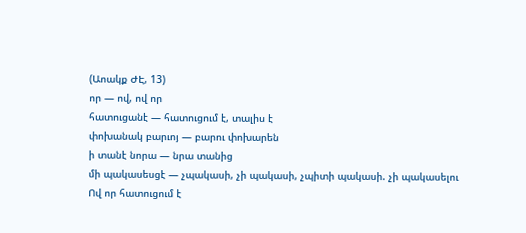(Աոակք ԺԷ, 13)
որ — ով, ով որ
հատուցանէ — հատուցում է, տալիս է
փոխանակ բարւոյ — բարու փոխարեն
ի տանէ նորա — նրա տանից
մի պակասեսցէ — չպակասի, չի պակասի, չպիտի պակասի. չի պակասելու
Ով որ հատուցում է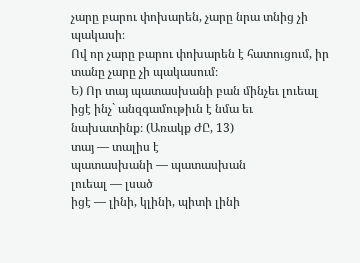չարը բարու փոխարեն, չարը նրա տնից չի պակասի։
Ով որ չարը բարու փոխարեն է հատուցում, իր տանը չարը չի պակասում։
Ե) Որ տայ պատասխանի բան մինչեւ լուեալ իցէ ինչ` անզգամութիւն է նմա եւ
նախատինք։ (Առակք ԺԸ, 13)
տայ — տալիս է
պատասխանի — պատասխան
լուեալ — լսած
իցէ — լինի, կլինի, պիտի լինի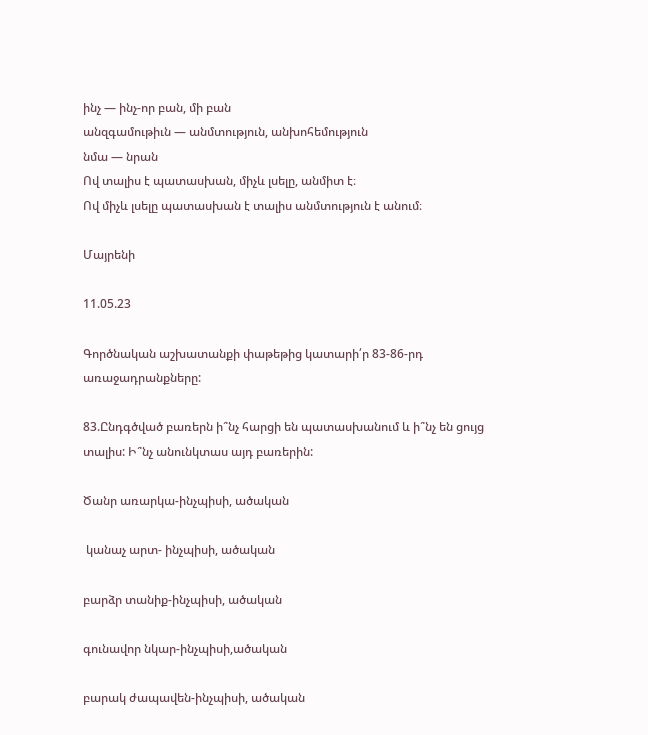ինչ — ինչ-որ բան, մի բան
անզգամութիւն — անմտություն, անխոհեմություն
նմա — նրան
Ով տալիս է պատասխան, միչև լսելը, անմիտ է։
Ով միչև լսելը պատասխան է տալիս անմտություն է անում։

Մայրենի

11.05.23

Գործնական աշխատանքի փաթեթից կատարի՛ր 83-86-րդ առաջադրանքները:

83.Ընդգծված բառերն ի՞նչ հարցի են պատասխանում և ի՞նչ են ցույց տալիս: Ի՞նչ անունկտաս այդ բառերին:

Ծանր առարկա-ինչպիսի, ածական

 կանաչ արտ- ինչպիսի, ածական

բարձր տանիք-ինչպիսի, ածական

գունավոր նկար-ինչպիսի,ածական

բարակ ժապավեն-ինչպիսի, ածական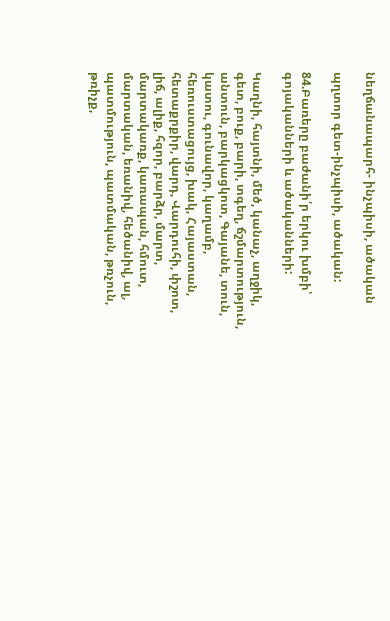նեղճանապարհ- ինչպիսի, ածական

պղտոր գետ-ինչպիսի, ածական:

84.Բառերը բաժանի՛ր երկու խմբի՝ գոյականների և ածականների:

Կաղնի, հայտնի, մեծ, կանաչ, աղջիկ, գետ, բուք, բարի, տգեղ, ճշմարտություն, անտուն, բարկացկոտ, Գայանե, տուն, կատու, գունավոր, կաղամբ, հեռուստացույց, խակ, Հայաստան, հետաքրքիր, վարդ, Վարդուհի, փշոտ, լիճ, ալիք, հզոր, բարձր, մարտ, մարտակառք, կառապան, հմուտ, մարտական, եռանիվ, հեծանիվ, ալ, պատմություն, պատմական, թռչուն, թռիչք,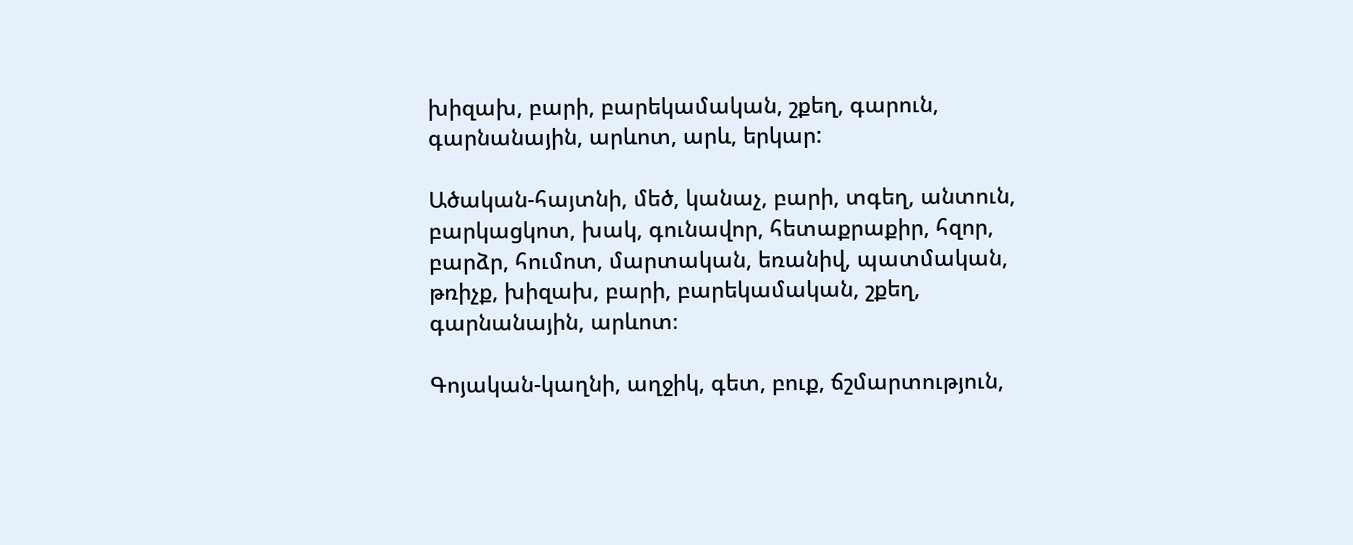խիզախ, բարի, բարեկամական, շքեղ, գարուն, գարնանային, արևոտ, արև, երկար:

Ածական-հայտնի, մեծ, կանաչ, բարի, տգեղ, անտուն, բարկացկոտ, խակ, գունավոր, հետաքրաքիր, հզոր, բարձր, հումոտ, մարտական, եռանիվ, պատմական, թռիչք, խիզախ, բարի, բարեկամական, շքեղ, գարնանային, արևոտ։

Գոյական-կաղնի, աղջիկ, գետ, բուք, ճշմարտություն,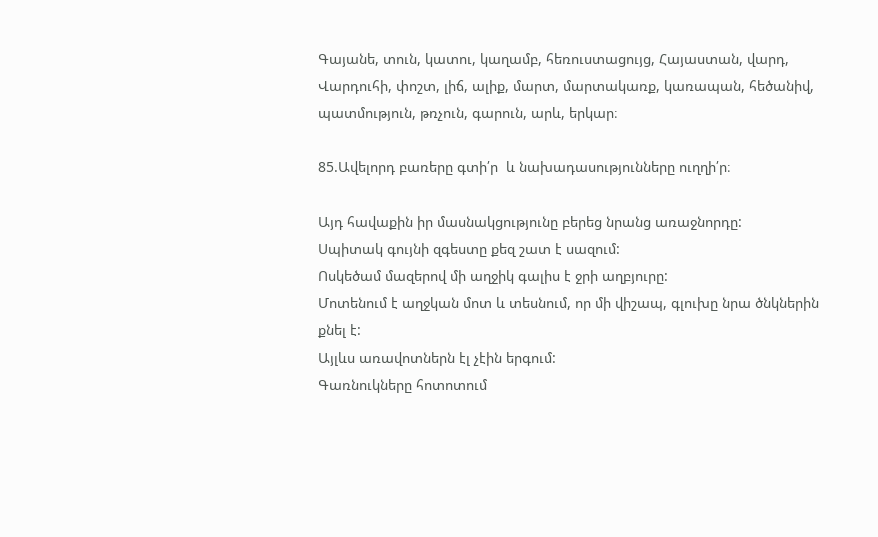Գայանե, տուն, կատու, կաղամբ, հեռուստացույց, Հայաստան, վարդ, Վարդուհի, փոշտ, լիճ, ալիք, մարտ, մարտակառք, կառապան, հեծանիվ, պատմություն, թռչուն, գարուն, արև, երկար։

85.Ավելորդ բառերը գտի՛ր  և նախադասությունները ուղղի՛ր։

Այդ հավաքին իր մասնակցությունը բերեց նրանց առաջնորդը:
Սպիտակ գույնի զգեստը քեզ շատ է սազում:
Ոսկեծամ մազերով մի աղջիկ գալիս է ջրի աղբյուրը:
Մոտենում է աղջկան մոտ և տեսնում, որ մի վիշապ, գլուխը նրա ծնկներին քնել է:
Այլևս առավոտներն էլ չէին երգում:
Գառնուկները հոտոտում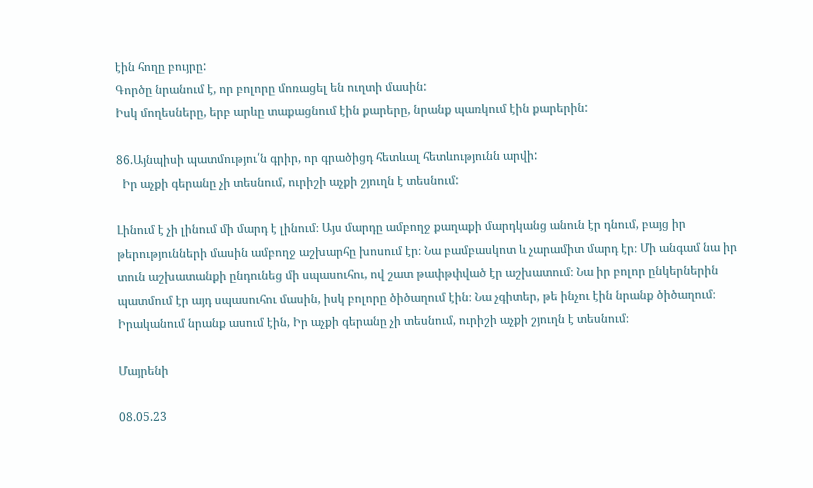էին հողը բույրը:
Գործը նրանում է, որ բոլորը մոռացել են ուղտի մասին:
Իսկ մողեսները, երբ արևը տաքացնում էին քարերը, նրանք պառկում էին քարերին:

86.Այնպիսի պատմությու՛ն գրիր, որ գրածիցդ հետևալ հետևությունն արվի:
  Իր աչքի գերանը չի տեսնում, ուրիշի աչքի շյուղն է տեսնում:

Լինում է չի լինում մի մարդ է լինում։ Այս մարդը ամբողջ քաղաքի մարդկանց անուն էր դնում, բայց իր թերությունների մասին ամբողջ աշխարհը խոսում էր։ Նա բամբասկոտ և չարամիտ մարդ էր։ Մի անգամ նա իր տուն աշխատանքի ընդունեց մի սպասուհու, ով շատ թափթփված էր աշխատում։ Նա իր բոլոր ընկերներին պատմում էր այդ սպասուհու մասին, իսկ բոլորը ծիծաղում էին։ Նա չգիտեր, թե ինչու էին նրանք ծիծաղում։ Իրականում նրանք ասում էին, Իր աչքի գերանը չի տեսնում, ուրիշի աչքի շյուղն է տեսնում։

Մայրենի

08.05.23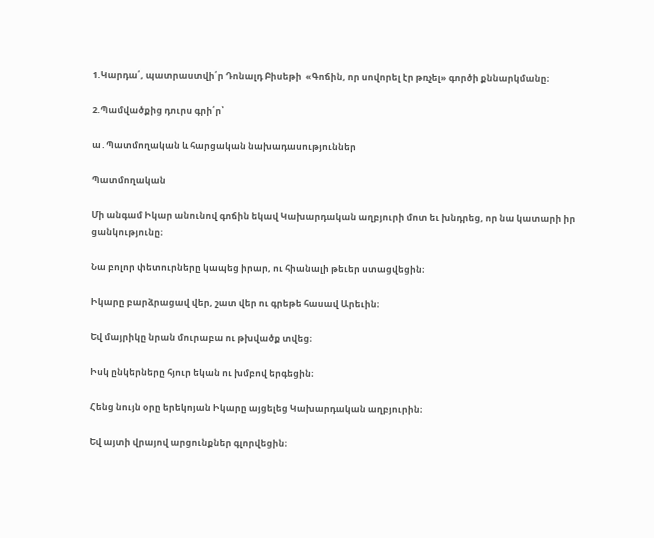1.Կարդա՛, պատրաստվի՛ր Դոնալդ Բիսեթի  «Գոճին, որ սովորել էր թռչել» գործի քննարկմանը։

2.Պամվածքից դուրս գրի՛ր՝

ա․Պատմողական և հարցական նախադասություններ

Պատմողական

Մի անգամ Իկար անունով գոճին եկավ Կախարդական աղբյուրի մոտ եւ խնդրեց, որ նա կատարի իր ցանկությունը։

Նա բոլոր փետուրները կապեց իրար, ու հիանալի թեւեր ստացվեցին։

Իկարը բարձրացավ վեր, շատ վեր ու գրեթե հասավ Արեւին։

Եվ մայրիկը նրան մուրաբա ու թխվածք տվեց։

Իսկ ընկերները հյուր եկան ու խմբով երգեցին։

Հենց նույն օրը երեկոյան Իկարը այցելեց Կախարդական աղբյուրին։

Եվ այտի վրայով արցունքներ գլորվեցին։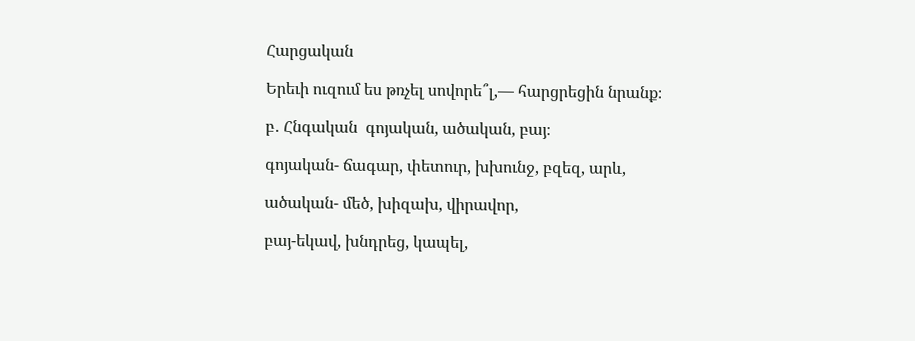Հարցական

Երեւի ուզում ես թռչել սովորե՞լ,— հարցրեցին նրանք։

բ․ Հնգական  գոյական, ածական, բայ։

գոյական- ճագար, փետուր, խխունջ, բզեզ, արև,

ածական- մեծ, խիզախ, վիրավոր,

բայ-եկավ, խնդրեց, կապել,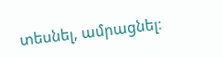տեսնել, ամրացնել։